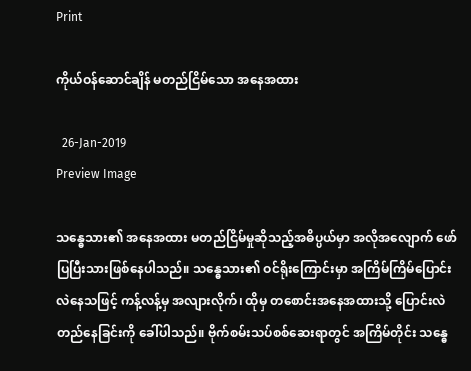Print

ကိုယ်ဝန်ဆောင်ချိန် မတည်ငြိမ်သော အနေအထား

  26-Jan-2019
Preview Image

သန္ဓေသား၏ အနေအထား မတည်ငြိမ်မှုဆိုသည့်အဓိပ္ပယ်မှာ အလိုအလျောက် ဖော်ပြပြီးသားဖြစ်နေပါသည်။ သန္ဓေသား၏ ဝင်ရိုးကြောင်းမှာ အကြိမ်ကြိမ်ပြောင်းလဲနေသဖြင့် ကန့်လန့်မှ အလျားလိုက်၊ ထိုမှ တစောင်းအနေအထားသို့ ပြောင်းလဲတည်နေခြင်းကို ခေါ်ပါသည်။ ဗိုက်စမ်းသပ်စစ်ဆေးရာတွင် အကြိမ်တိုင်း သန္ဓေ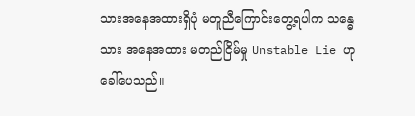သားအနေအထားရှိပုံ မတူညီကြောင်းတွေ့ရပါက သန္ဓေသား အနေအထား မတည်ငြိမ်မှု Unstable Lie ဟု ခေါ်ပေသည်။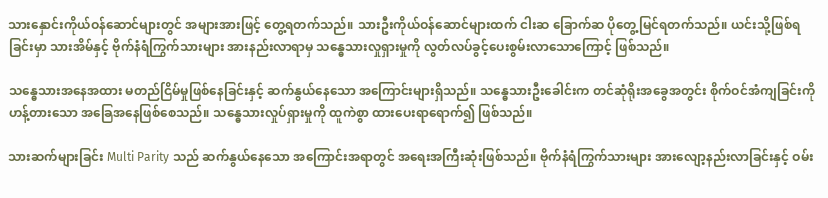သားနှောင်းကိုယ်ဝန်ဆောင်များတွင် အများအားဖြင့် တွေ့ရတက်သည်။ သားဦးကိုယ်ဝန်ဆောင်များထက် ငါးဆ ခြောက်ဆ ပိုတွေ့မြင်ရတက်သည်။ ယင်းသို့ဖြစ်ရခြင်းမှာ သားအိမ်နှင့် ဗိုက်နံရံကြွက်သားများ အားနည်းလာရာမှ သန္ဓေသားလှုရှားမှုကို လွတ်လပ်ခွင့်ပေးစွမ်းလာသောကြောင့် ဖြစ်သည်။

သန္ဓေသားအနေအထား မတည်ငြိမ်မှုဖြစ်နေခြင်းနှင့် ဆက်နွယ်နေသော အကြောင်းများရှိသည်။ သန္ဓေသားဦးခေါင်းက တင်ဆုံရိုးအခွေအတွင်း စိုက်ဝင်အံကျခြင်းကို ဟန့်တားသော အခြေအနေဖြစ်စေသည်။ သန္ဓေသားလှုပ်ရှားမှုကို ထူကဲစွာ ထားပေးရာရောက်၍ ဖြစ်သည်။

သားဆက်များခြင်း Multi Parity သည် ဆက်နွယ်နေသော အကြောင်းအရာတွင် အရေးအကြီးဆုံးဖြစ်သည်။ ဗိုက်နံရံကြွက်သားများ အားလျော့နည်းလာခြင်းနှင့် ဝမ်း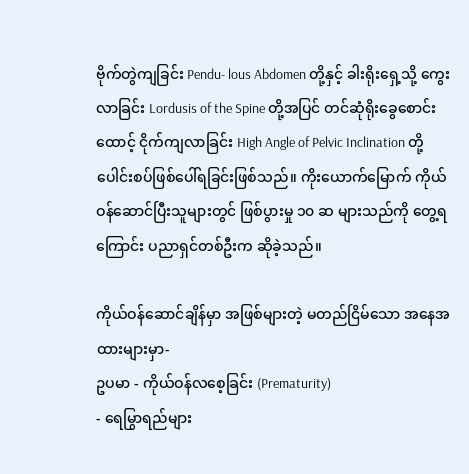ဗိုက်တွဲကျခြင်း Pendu- lous Abdomen တို့နှင့် ခါးရိုးရှေ့သို့ ကွေးလာခြင်း Lordusis of the Spine တို့အပြင် တင်ဆုံရိုးခွေစောင်းထောင့် ငိုက်ကျလာခြင်း High Angle of Pelvic Inclination တို့ ပေါင်းစပ်ဖြစ်ပေါ်ရခြင်းဖြစ်သည်။ ကိုးယောက်မြောက် ကိုယ်ဝန်ဆောင်ပြီးသူများတွင် ဖြစ်ပွားမှု ၁၀ ဆ များသည်ကို တွေ့ရကြောင်း ပညာရှင်တစ်ဦးက ဆိုခဲ့သည်။

ကိုယ်ဝန်ဆောင်ချိန်မှာ အဖြစ်များတဲ့ မတည်ငြိမ်သော အနေအထားများမှာ-
ဥပမာ - ကိုယ်ဝန်လစေ့ခြင်း (Prematurity)
- ရေမြွာရည်များ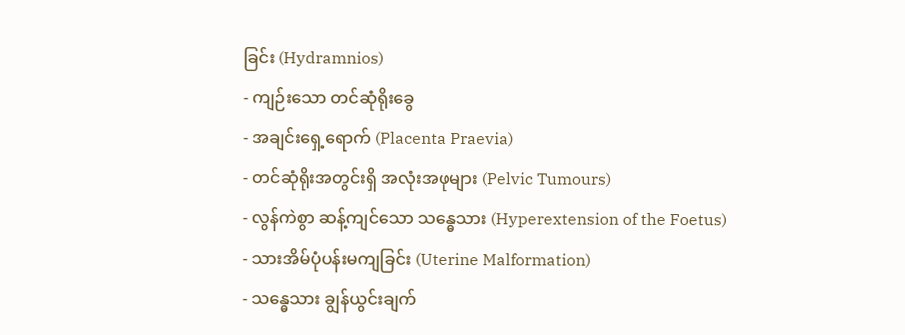ခြင်း (Hydramnios)
- ကျဉ်းသော တင်ဆုံရိုးခွေ
- အချင်းရှေ့ရောက် (Placenta Praevia)
- တင်ဆုံရိုးအတွင်းရှိ အလုံးအဖုများ (Pelvic Tumours)
- လွန်ကဲစွာ ဆန့်ကျင်သော သန္ဓေသား (Hyperextension of the Foetus)
- သားအိမ်ပုံပန်းမကျခြင်း (Uterine Malformation)
- သန္ဓေသား ချွန်ယွင်းချက်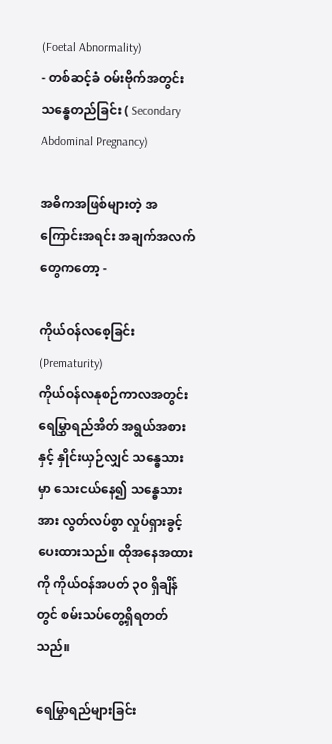(Foetal Abnormality)
- တစ်ဆင့်ခံ ဝမ်းဗိုက်အတွင်း သန္ဓေတည်ခြင်း ( Secondary Abdominal Pregnancy)

အဓိကအဖြစ်များတဲ့ အကြောင်းအရင်း အချက်အလက်တွေကတော့ -

ကိုယ်ဝန်လစေ့ခြင်း (Prematurity)
ကိုယ်ဝန်လနုစဉ်ကာလအတွင်း ရေမြွှာရည်အိတ် အရွယ်အစားနှင့် နှိုင်းယှဉ်လျှင် သန္ဓေသားမှာ သေးငယ်နေ၍ သန္ဓေသားအား လွတ်လပ်စွာ လှုပ်ရှားခွင့်ပေးထားသည်။ ထိုအနေအထားကို ကိုယ်ဝန်အပတ် ၃၀ ရှိချိန်တွင် စမ်းသပ်တွေ့ရှိရတတ်သည်။

ရေမြွာရည်များခြင်း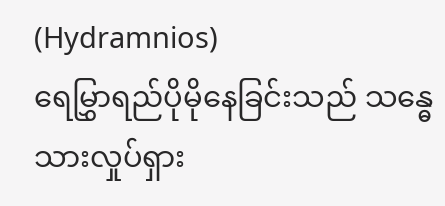(Hydramnios)
ရေမြွှာရည်ပိုမိုနေခြင်းသည် သန္ဓေသားလှုပ်ရှား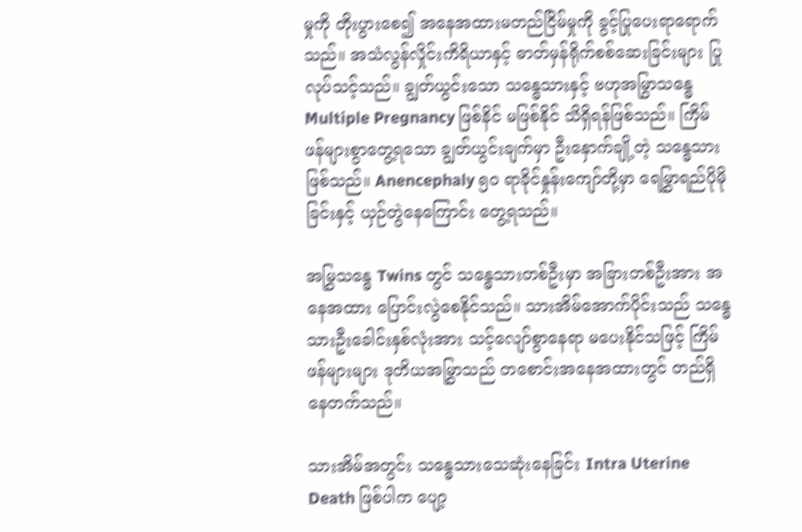မှုကို တိုးပွားစေ၍ အနေအထားမတည်ငြိမ်မှုကို ခွင့်ပြုပေးရာရောက်သည်။ အသံလွန်လှိုင်းကိရိယာနှင့် ဓာတ်မှန်ရိုက်စစ်ဆေးခြင်းများ ပြုလုပ်သင့်သည်။ ချွတ်ယွင်းသော သန္ဓေသားနှင့် ဗဟုအမြွာသန္ဓေ Multiple Pregnancy ဖြစ်နိင် မဖြစ်နိုင် သိရှိရန်ဖြစ်သည်။ ကြိမ်ဖန်များစွာတွေ့ရသော ချွတ်ယွင်းချက်မှာ ဦးနှောက်ချို့တဲ့ သန္ဓေသားဖြစ်သည်။ Anencephaly ၅၀ ရာခိုင်နှုန်းကျော်တို့မှာ ရေမြွှာရည်ပိုမိုခြင်းနှင့် ယှဉ်တွဲနေကြောင်း တွေ့ရသည်။

အမြွှသန္ဓေ Twins တွင် သန္ဓေသားတစ်ဦးမှာ အခြားတစ်ဦးအား အနေအထား ပြောင်းလွဲစေနိုင်သည်။ သားအိမ်အောက်ပိုင်းသည် သန္ဓေသားဦးခေါင်းနှစ်လုံးအား သင့်လျော်စွာနေရာ မပေးနိုင်သဖြင့် ကြိမ်ဖန်များများ ဒုတိယအမြွှာသည် တစောင်းအနေအထားတွင် တည်ရှိနေတက်သည်။

သားအိမ်အတွင်း သန္ဓေသားသေဆုံးနေခြင်း Intra Uterine Death ဖြစ်ပါက ပျော့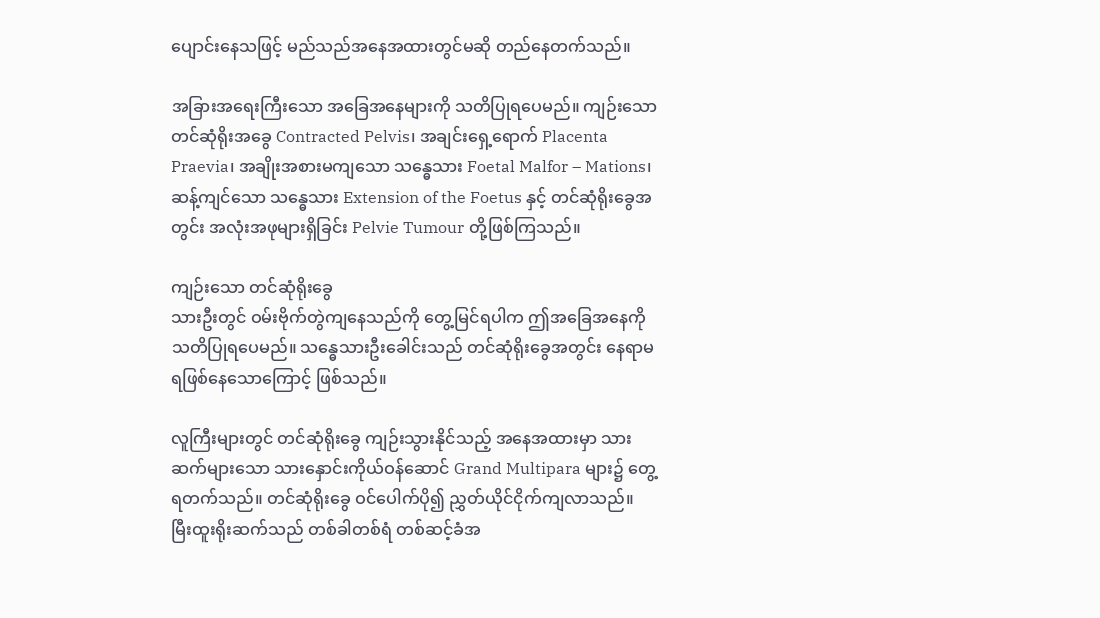ပျောင်းနေသဖြင့် မည်သည်အနေအထားတွင်မဆို တည်နေတက်သည်။

အခြားအရေးကြီးသော အခြေအနေများကို သတိပြုရပေမည်။ ကျဉ်းသော တင်ဆုံရိုးအခွေ Contracted Pelvis၊ အချင်းရှေ့ရောက် Placenta Praevia၊ အချိုးအစားမကျသော သန္ဓေသား Foetal Malfor – Mations၊ ဆန့်ကျင်သော သန္ဓေသား Extension of the Foetus နှင့် တင်ဆုံရိုးခွေအတွင်း အလုံးအဖုများရှိခြင်း Pelvie Tumour တို့ဖြစ်ကြသည်။

ကျဉ်းသော တင်ဆုံရိုးခွေ
သားဦးတွင် ဝမ်းဗိုက်တွဲကျနေသည်ကို တွေ့မြင်ရပါက ဤအခြေအနေကို သတိပြုရပေမည်။ သန္ဓေသားဦးခေါင်းသည် တင်ဆုံရိုးခွေအတွင်း နေရာမရဖြစ်နေသောကြောင့် ဖြစ်သည်။

လူကြီးများတွင် တင်ဆုံရိုးခွေ ကျဉ်းသွားနိုင်သည့် အနေအထားမှာ သားဆက်များသော သားနှောင်းကိုယ်ဝန်ဆောင် Grand Multipara များ၌ တွေ့ရတက်သည်။ တင်ဆုံရိုးခွေ ဝင်ပေါက်ပို၍ ညွှတ်ယိုင်ငိုက်ကျလာသည်။ မြီးထူးရိုးဆက်သည် တစ်ခါတစ်ရံ တစ်ဆင့်ခံအ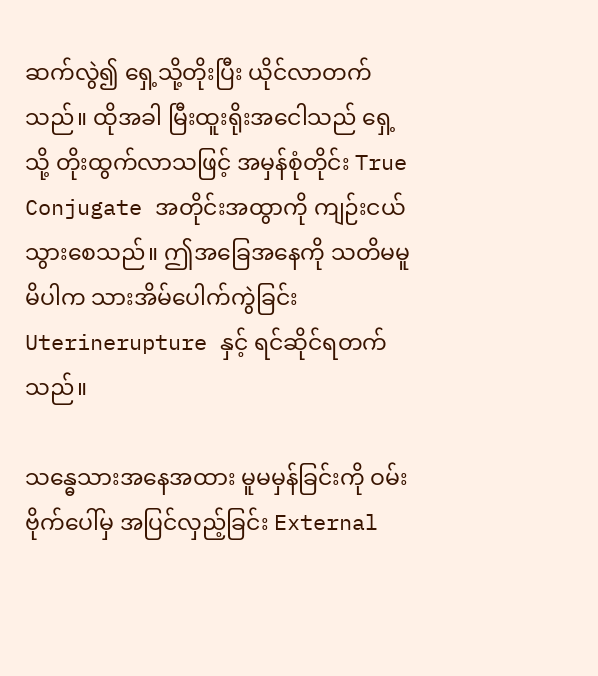ဆက်လွဲ၍ ရှေ့သို့တိုးပြီး ယိုင်လာတက်သည်။ ထိုအခါ မြီးထူးရိုးအငေါသည် ရှေ့သို့ တိုးထွက်လာသဖြင့် အမှန်စုံတိုင်း True Conjugate အတိုင်းအထွာကို ကျဉ်းငယ်သွားစေသည်။ ဤအခြေအနေကို သတိမမူမိပါက သားအိမ်ပေါက်ကွဲခြင်း Uterinerupture နှင့် ရင်ဆိုင်ရတက်သည်။

သန္ဓေသားအနေအထား မူမမှန်ခြင်းကို ဝမ်းဗိုက်ပေါ်မှ အပြင်လှည့်ခြင်း External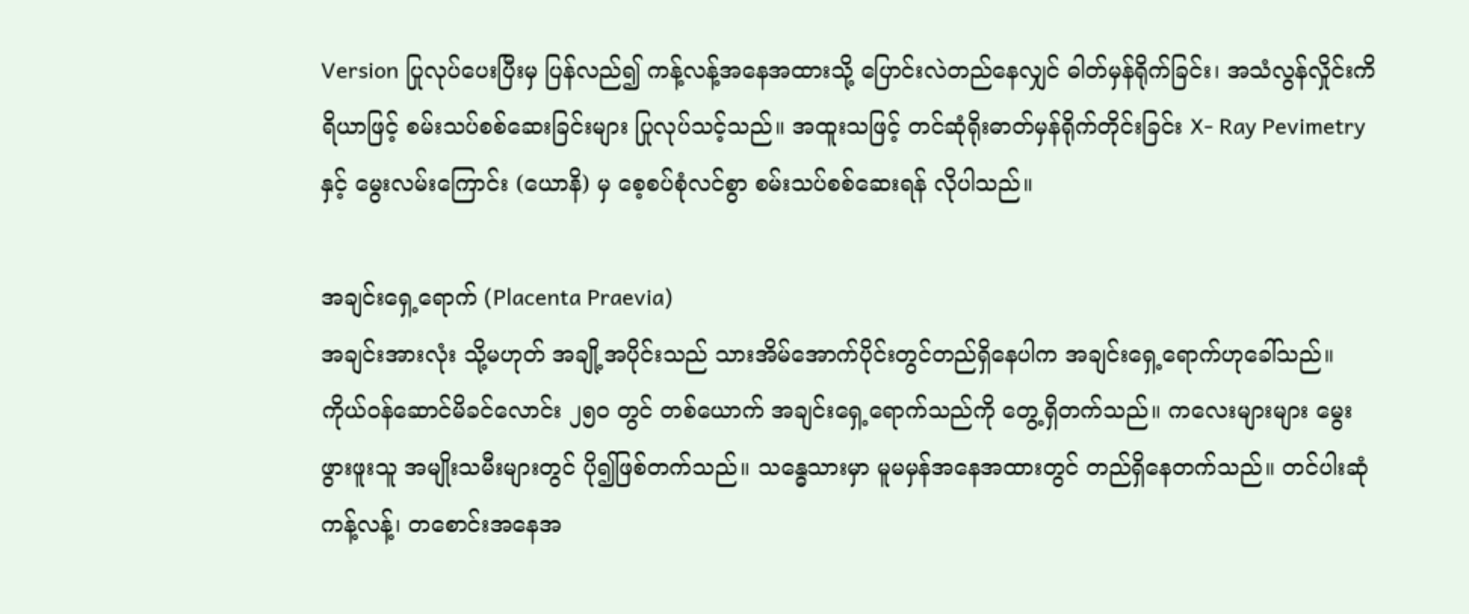Version ပြုလုပ်ပေးပြီးမှ ပြန်လည်၍ ကန့်လန့်အနေအထားသို့ ပြောင်းလဲတည်နေလျှင် ဓါတ်မှန်ရိုက်ခြင်း၊ အသံလွန်လှိုင်းကိရိယာဖြင့် စမ်းသပ်စစ်ဆေးခြင်းများ ပြုလုပ်သင့်သည်။ အထူးသဖြင့် တင်ဆုံရိုးဓာတ်မှန်ရိုက်တိုင်းခြင်း X- Ray Pevimetry နှင့် မွေးလမ်းကြောင်း (ယောနိ) မှ စေ့စပ်စုံလင်စွာ စမ်းသပ်စစ်ဆေးရန် လိုပါသည်။

အချင်းရှေ့ရောက် (Placenta Praevia)
အချင်းအားလုံး သို့မဟုတ် အချို့အပိုင်းသည် သားအိမ်အောက်ပိုင်းတွင်တည်ရှိနေပါက အချင်းရှေ့ရောက်ဟုခေါ်သည်။ ကိုယ်ဝန်ဆောင်မိခင်လောင်း ၂၅၀ တွင် တစ်ယောက် အချင်းရှေ့ရောက်သည်ကို တွေ့ရှိတက်သည်။ ကလေးများများ မွေးဖွားဖူးသူ အမျိုးသမီးများတွင် ပို၍ဖြစ်တက်သည်။ သန္ဓေသားမှာ မူမမှန်အနေအထားတွင် တည်ရှိနေတက်သည်။ တင်ပါးဆုံ ကန့်လန့်၊ တစောင်းအနေအ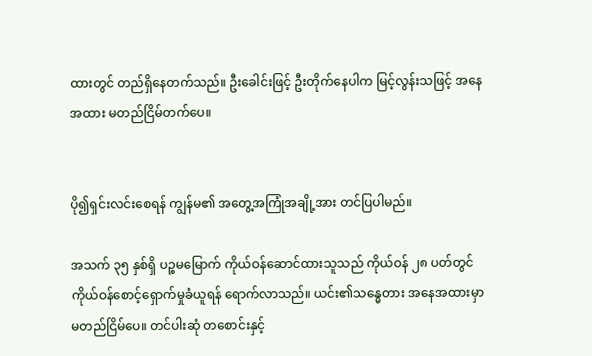ထားတွင် တည်ရှိနေတက်သည်။ ဦးခေါင်းဖြင့် ဦးတိုက်နေပါက မြင့်လွန်းသဖြင့် အနေအထား မတည်ငြိမ်တက်ပေ။


ပို၍ရှင်းလင်းစေရန် ကျွန်မ၏ အတွေ့အကြုံအချို့အား တင်ပြပါမည်။

အသက် ၃၅ နှစ်ရှိ ပဉ္စမမြောက် ကိုယ်ဝန်ဆောင်ထားသူသည် ကိုယ်ဝန် ၂၈ ပတ်တွင် ကိုယ်ဝန်စောင့်ရှောက်မှုခံယူရန် ရောက်လာသည်။ ယင်း၏သန္ဓေတား အနေအထားမှာ မတည်ငြိမ်ပေ။ တင်ပါးဆုံ တစောင်းနှင့်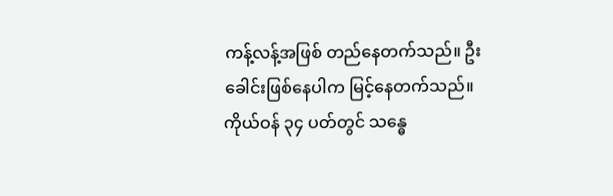ကန့်လန့်အဖြစ် တည်နေတက်သည်။ ဦးခေါင်းဖြစ်နေပါက မြင့်နေတက်သည်။ ကိုယ်ဝန် ၃၄ ပတ်တွင် သန္ဓေ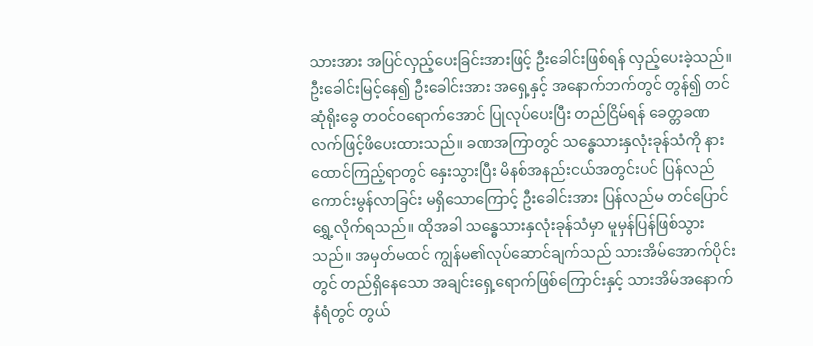သားအား အပြင်လှည့်ပေးခြင်းအားဖြင့် ဦးခေါင်းဖြစ်ရန် လှည့်ပေးခဲ့သည်။ ဦးခေါင်းမြင့်နေ၍ ဦးခေါင်းအား အရှေ့နှင့် အနောက်ဘက်တွင် တွန်၍ တင်ဆုံရိုးခွေ တဝင်ဝရောက်အောင် ပြုလုပ်ပေးပြီး တည်ငြိမ်ရန် ခေတ္တခဏ လက်ဖြင့်ဖိပေးထားသည်။ ခဏအကြာတွင် သန္ဓေသားနှလုံးခုန်သံကို နားထောင်ကြည့်ရာတွင် နှေးသွားပြီး မိနစ်အနည်းငယ်အတွင်းပင် ပြန်လည်ကောင်းမွန်လာခြင်း မရှိသောကြောင့် ဦးခေါင်းအား ပြန်လည်မ တင်ပြောင်ရွှေ့လိုက်ရသည်။ ထိုအခါ သန္ဓေသားနှလုံးခုန်သံမှာ မူမှန်ပြန်ဖြစ်သွားသည်။ အမှတ်မထင် ကျွန်မ၏လုပ်ဆောင်ချက်သည် သားအိမ်အောက်ပိုင်းတွင် တည်ရှိနေသော အချင်းရှေ့ရောက်ဖြစ်ကြောင်းနှင့် သားအိမ်အနောက်နံရံတွင် တွယ်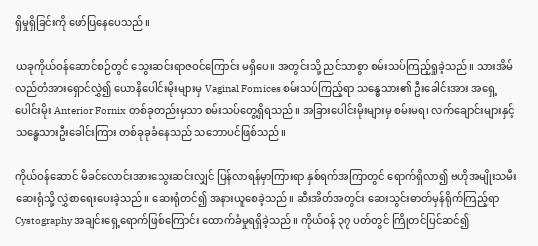ရှိမှုရှိခြင်းကို ဖော်ပြနေပေသည်။

ယခုကိုယ်ဝန်ဆောင်စဉ်တွင် သွေးဆင်းရာဇဝင်ကြောင်း မရှိပေ။ အတွင်းသို့ ညင်သာစွာ စမ်းသပ်ကြည့်ရှုခဲ့သည်။ သားအိမ်လည်တံအားရှောင်လွှဲ၍ ယောနိပေါင်းမိုးများမှ Vaginal Fomices စမ်းသပ်ကြည့်ရာ သန္ဓေသား၏ ဦးခေါင်းအား အရှေ့ပေါင်းမိုး Anterior Fornix တစ်ခုတည်းမှသာ စမ်းသပ်တွေ့ရှိရသည်။ အခြားပေါင်းမိုးများမှ စမ်းမရ၊ လက်ချောင်းများနှင့် သန္ဓေသားဦးခေါင်းကြား တစ်ခုခုခံနေသည် သဘောပင်ဖြစ်သည်။

ကိုယ်ဝန်ဆောင် မိခင်လောင်းအားသွေးဆင်းလျှင် ပြန်လာရန်မှာကြားရာ နှစ်ရက်အကြာတွင် ရောက်ရှိလာ၍ ဗဟိုအမျိုးသမီးဆေးရုံသို့ လွှဲစာရေးပေးခဲ့သည်။ ဆေးရုံတင်၍ အနားယူစေခဲ့သည်။ ဆီးအိတ်အတွင်း ဆေးသွင်းဓာတ်မှန်ရိုက်ကြည့်ရာ Cystography အချင်းရှေ့ရောက်ဖြစ်ကြောင်း ထောက်ခံမှုရရှိခဲ့သည်။ ကိုယ်ဝန် ၃၇ ပတ်တွင် ကြိုတင်ပြင်ဆင်၍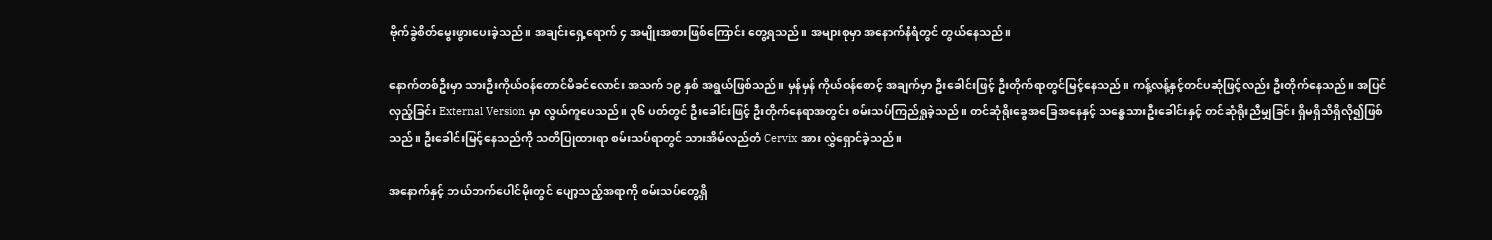ဗိုက်ခွဲစိတ်မွေးဖွားပေးခဲ့သည်။ အချင်းရှေ့ရောက် ၄ အမျိုးအစားဖြစ်ကြောင်း တွေ့ရသည်။ အများစုမှာ အနောက်နံရံတွင် တွယ်နေသည်။

နောက်တစ်ဦးမှာ သားဦးကိုယ်ဝန်တောင်မိခင်လောင်း အသက် ၁၉ နှစ် အရွယ်ဖြစ်သည်။ မှန်မှန် ကိုယ်ဝန်စောင့် အချက်မှာ ဦးခေါင်းဖြင့် ဦးတိုက်ရာတွင်မြင့်နေသည်။ ကန့်လန့်နှင့်တင်ပဆုံဖြင့်လည်း ဦးတိုက်နေသည်။ အပြင်လှည့်ခြင်း External Version မှာ လွယ်ကူပေသည်။ ၃၆ ပတ်တွင် ဦးခေါင်းဖြင့် ဦးတိုက်နေရာအတွင်း စမ်းသပ်ကြည်ရှုခဲ့သည်။ တင်ဆုံရိုးခွေအခြေအနေနှင့် သန္ဓေသားဦးခေါင်းနှင့် တင်ဆုံရိုးညီမျှခြင်း ရှိမရှိသိရှိလို၍ဖြစ်သည်။ ဦးခေါင်းမြင့်နေသည်ကို သတိပြုထားရာ စမ်းသပ်ရာတွင် သားအိမ်လည်တံ Cervix အား လွှဲရှောင်ခဲ့သည်။

အနောက်နှင့် ဘယ်ဘက်ပေါင်မိုးတွင် ပျော့သည့်အရာကို စမ်းသပ်တွေ့ရှိ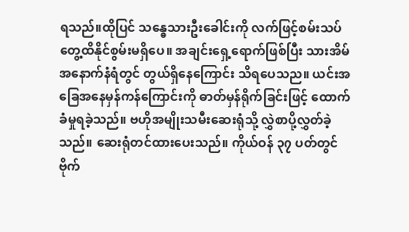ရသည်။ထိုပြင် သန္ဓေသားဦးခေါင်းကို လက်ဖြင့်စမ်းသပ်တွေ့ထိနိုင်စွမ်းမရှိပေ။ အချင်းရှေ့ရောက်ဖြစ်ပြီး သားအိမ်အနောက်နံရံတွင် တွယ်ရှိနေကြောင်း သိရပေသည။ ယင်းအခြေအနေမှန်ကန်ကြောင်းကို ဓာတ်မှန်ရိုက်ခြင်းဖြင့် ထောက်ခံမှုရခဲ့သည်။ ဗဟိုအမျိုးသမီးဆေးရုံသို့ လွှဲစာပို့လွှတ်ခဲ့သည်။ ဆေးရုံတင်ထားပေးသည်။ ကိုယ်ဝန် ၃၇ ပတ်တွင် ဗိုက်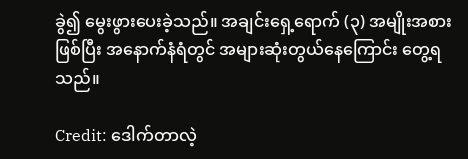ခွဲ၍ မွေးဖွားပေးခဲ့သည်။ အချင်းရှေ့ရောက် (၃) အမျိုးအစားဖြစ်ပြီး အနောက်နံရံတွင် အများဆုံးတွယ်နေကြောင်း တွေ့ရသည်။

Credit: ဒေါက်တာလဲ့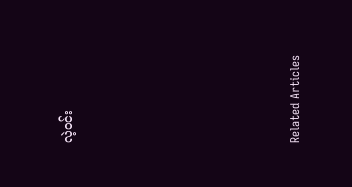လဲ့ဝင်း







Related Articles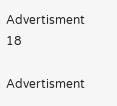Advertisment 18

Advertisment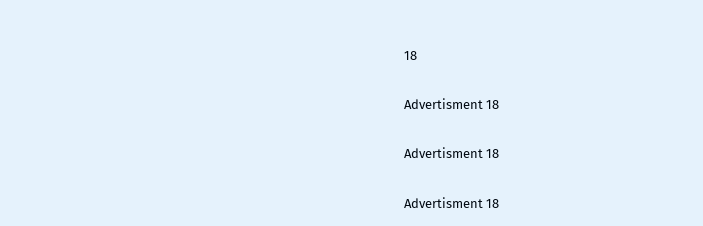18

Advertisment 18

Advertisment 18

Advertisment 18